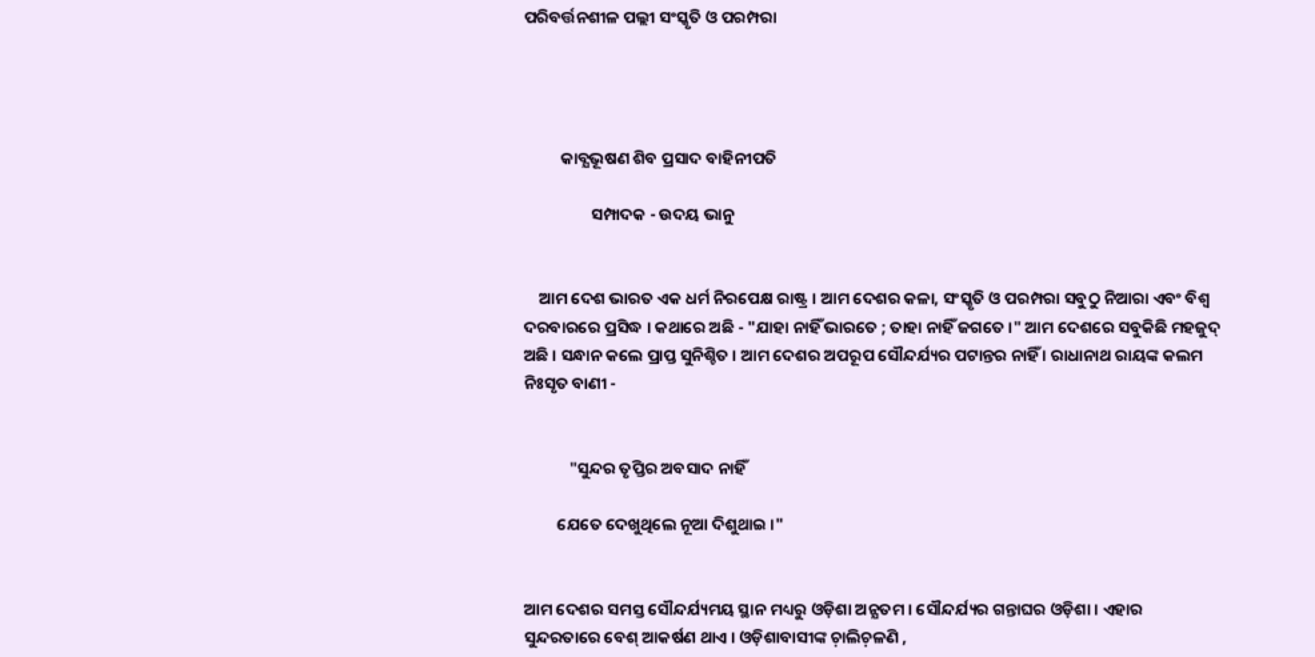ପରିବର୍ତ୍ତନଶୀଳ ପଲ୍ଲୀ ସଂସ୍କୃତି ଓ ପରମ୍ପରା




          କାବ୍ଯଭୂଷଣ ଶିବ ପ୍ରସାଦ ବାହିନୀପତି

                  ସମ୍ପାଦକ - ଉଦୟ ଭାନୁ


    ଆମ ଦେଶ ଭାରତ ଏକ ଧର୍ମ ନିରପେକ୍ଷ ରାଷ୍ଟ୍ର । ଆମ ଦେଶର କଳା, ସଂସ୍କୃତି ଓ ପରମ୍ପରା ସବୁଠୁ ନିଆରା ଏବଂ ବିଶ୍ବ ଦରବାରରେ ପ୍ରସିଦ୍ଧ । କଥାରେ ଅଛି - "ଯାହା ନାହିଁ ଭାରତେ ; ତାହା ନାହିଁ ଜଗତେ ।" ଆମ ଦେଶରେ ସବୁକିଛି ମହଜୁଦ୍‌ ଅଛି । ସନ୍ଧାନ କଲେ ପ୍ରାପ୍ତ ସୁନିଶ୍ଚିତ । ଆମ ଦେଶର ଅପରୂପ ସୌନ୍ଦର୍ଯ୍ୟର ପଟାନ୍ତର ନାହିଁ । ରାଧାନାଥ ରାୟଙ୍କ କଲମ ନିଃସୃତ ବାଣୀ -


            "ସୁନ୍ଦର ତୃପ୍ତିର ଅବସାଦ ନାହିଁ

         ଯେତେ ଦେଖୁଥିଲେ ନୂଆ ଦିଶୁଥାଇ ।"


ଆମ ଦେଶର ସମସ୍ତ ସୌନ୍ଦର୍ଯ୍ୟମୟ ସ୍ଥାନ ମଧ୍ୟରୁ ଓଡ଼ିଶା ଅନ୍ଯତମ । ସୌନ୍ଦର୍ଯ୍ୟର ଗନ୍ତାଘର ଓଡ଼ିଶା । ଏହାର ସୁନ୍ଦରତାରେ ବେଶ୍‌ ଆକର୍ଷଣ ଥାଏ । ଓଡ଼ିଶାବାସୀଙ୍କ ଚ଼ାଲିଚ଼ଳଣି ,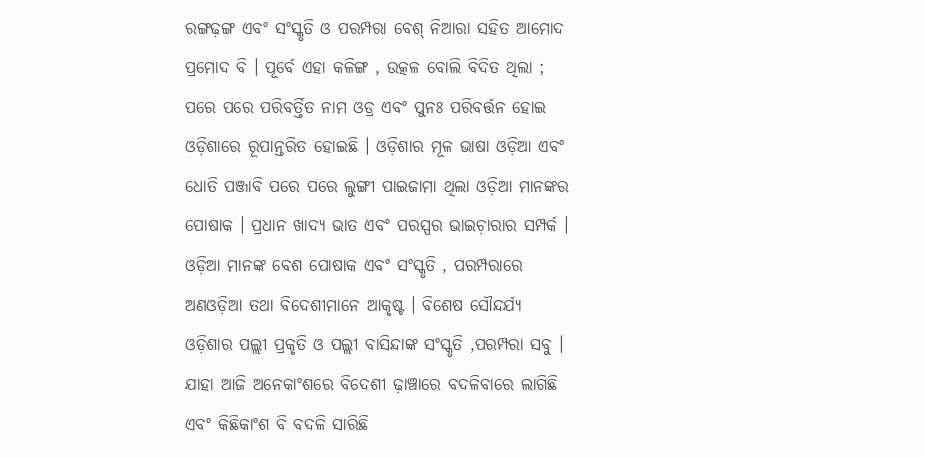ରଙ୍ଗଢ଼ଙ୍ଗ ଏବଂ ସଂସ୍କୃତି ଓ ପରମ୍ପରା ବେଶ୍‌ ନିଆରା ସହିତ ଆମୋଦ ପ୍ରମୋଦ ବି । ପୂର୍ବେ ଏହା କଳିଙ୍ଗ , ଉତ୍କଳ ବୋଲି ବିଦିତ ଥିଲା ; ପରେ ପରେ ପରିବର୍ତ୍ତିତ ନାମ ଓଡ୍ର ଏବଂ ପୁନଃ ପରିବର୍ତ୍ତନ ହୋଇ ଓଡ଼ିଶାରେ ରୂପାନ୍ତରିତ ହୋଇଛି । ଓଡ଼ିଶାର ମୂଳ ଭାଷା ଓଡ଼ିଆ ଏବଂ ଧୋତି ପଞ୍ଜାବି ପରେ ପରେ ଲୁଙ୍ଗୀ ପାଇଜାମା ଥିଲା ଓଡ଼ିଆ ମାନଙ୍କର ପୋଷାକ । ପ୍ରଧାନ ଖାଦ୍ଯ ଭାତ ଏବଂ ପରସ୍ପର ଭାଇଚ଼ାରାର ସମ୍ପର୍କ । ଓଡ଼ିଆ ମାନଙ୍କ ବେଶ ପୋଷାକ ଏବଂ ସଂସ୍କୃତି , ପରମ୍ପରାରେ ଅଣଓଡ଼ିଆ ତଥା ବିଦେଶୀମାନେ ଆକୃଷ୍ଟ । ବିଶେଷ ସୌନ୍ଦର୍ଯ୍ୟ ଓଡ଼ିଶାର ପଲ୍ଲୀ ପ୍ରକୃତି ଓ ପଲ୍ଲୀ ବାସିନ୍ଦାଙ୍କ ସଂସ୍କୃତି ,ପରମ୍ପରା ସବୁ । ଯାହା ଆଜି ଅନେକାଂଶରେ ବିଦେଶୀ ଢ଼ାଞ୍ଚାରେ ବଦଳିବାରେ ଲାଗିଛି ଏବଂ କିଛିକାଂଶ ବି ବଦଳି ସାରିଛି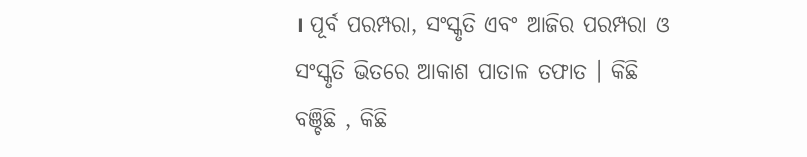। ପୂର୍ବ ପରମ୍ପରା, ସଂସ୍କୃତି ଏବଂ ଆଜିର ପରମ୍ପରା ଓ ସଂସ୍କୃତି ଭିତରେ ଆକାଶ ପାତାଳ ତଫାତ । କିଛି ବଞ୍ଚିଛି , କିଛି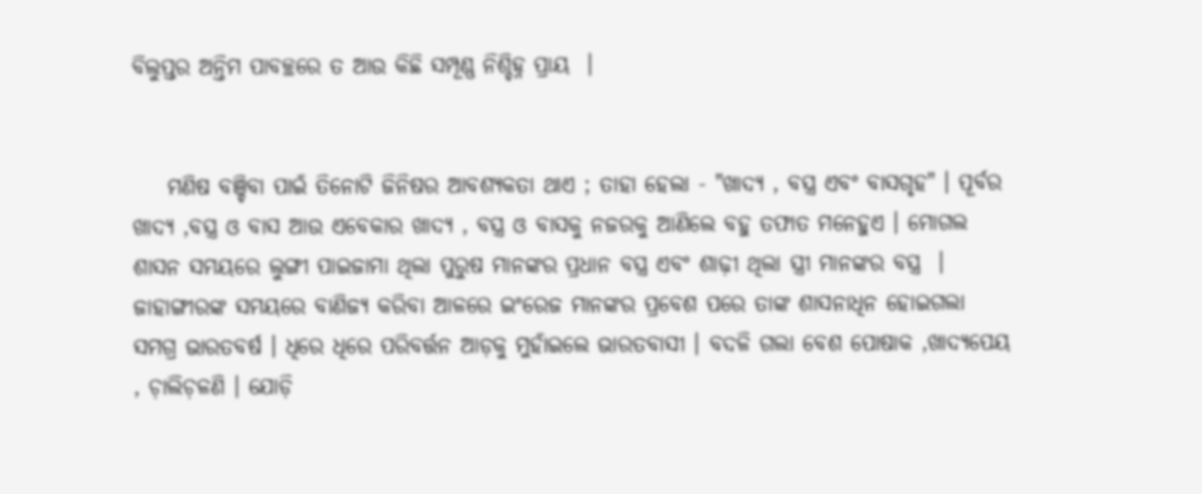ବିଲୁପ୍ତର ଅନ୍ତିମ ପାବଚ୍ଛରେ ତ ଆଉ କିଛି ସମ୍ପୂଣ୍ଣ ନିଶ୍ଚିହ୍ନ ପ୍ରାୟ  ।


    ମଣିଷ ବଞ୍ଚିବା ପାଇଁ ତିନୋଟି ଜିନିଷର ଆବଶ୍ଯକତା ଥାଏ ; ତାହା ହେଲା - "ଖାଦ୍ଯ , ବସ୍ତ୍ର ଏବଂ ବାସଗୃହ" । ପୂର୍ବର ଖାଦ୍ଯ ,ବସ୍ତ୍ର ଓ ବାସ ଆଉ ଏବେକାର ଖାଦ୍ଯ , ବସ୍ତ୍ର ଓ ବାସକୁ ନଜରକୁ ଆଣିଲେ ବହୁ ତଫାତ ମନେହୁଏ । ମୋଗଲ ଶାସନ ସମୟରେ ଲୁଙ୍ଗୀ ପାଇଜାମା ଥିଲା ପୁରୁଷ ମାନଙ୍କର ପ୍ରଧାନ ବସ୍ତ୍ର ଏବଂ ଶାଢ଼ୀ ଥିଲା ସ୍ତ୍ରୀ ମାନଙ୍କର ବସ୍ତ୍ର  । ଜାହାଙ୍ଗୀରଙ୍କ ସମୟରେ ବାଣିଜ୍ୟ କରିବା ଆଳରେ ଇଂରେଜ ମାନଙ୍କର ପ୍ରବେଶ ପରେ ତାଙ୍କ ଶାସନାଧିନ ହୋଇଗଲା ସମଗ୍ର ଭାରତବର୍ଷ । ଧିରେ ଧିରେ ପରିବର୍ତ୍ତନ ଆଡ଼କୁ ମୁହାଁଇଲେ ଭାରତବାସୀ । ବଦଳି ଗଲା ବେଶ ପୋଷାକ ,ଖାଦ୍ଯପେୟ , ଚ଼ାଲିଚ଼ଳଣି । ଯୋଡ଼ି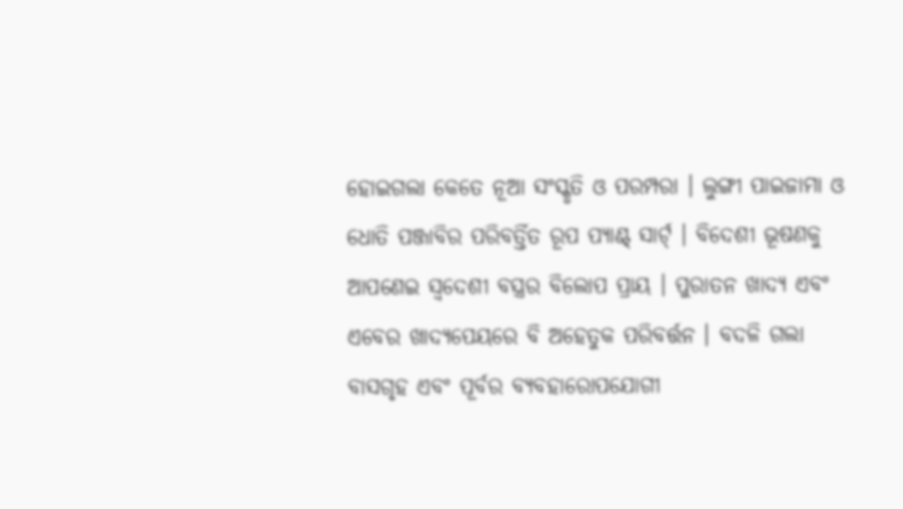ହୋଇଗଲା କେତେ ନୂଆ ସଂସ୍କୃତି ଓ ପରମ୍ପରା । ଲୁଙ୍ଗୀ ପାଇଜାମା ଓ ଧୋତି ପଞ୍ଜାବିର ପରିବର୍ତ୍ତିତ ରୂପ ପ୍ଯାଣ୍ଟ୍‌ ସାର୍ଟ୍‌ । ବିଦେଶୀ ଭୂଷଣକୁ ଆପଣେଇ ସ୍ବଦେଶୀ ବସ୍ତ୍ରର ବିଲୋପ ପ୍ରାୟ । ପୁରାତନ ଖାଦ୍ଯ ଏବଂ  ଏବେର ଖାଦ୍ଯପେୟରେ ବି ଅହେତୁକ ପରିବର୍ତ୍ତନ । ବଦଳି ଗଲା ବାସଗୃହ ଏବଂ ପୂର୍ବର ବ୍ଯବହାରୋପଯୋଗୀ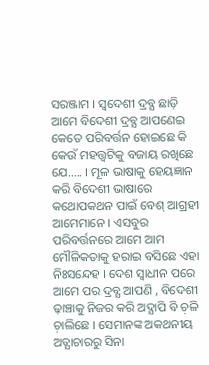ସରଞ୍ଜାମ । ସ୍ବଦେଶୀ ଦ୍ରବ୍ଯ ଛାଡ଼ି ଆମେ ବିଦେଶୀ ଦ୍ରବ୍ଯ ଆପଣେଇ କେତେ ପରିବର୍ତ୍ତନ ହୋଇଛେ କି କେଉଁ ମହତ୍ତ୍ବଟିକୁ ବଜାୟ ରଖିଛେ ଯେ..... । ମୂଳ ଭାଷାକୁ ହେୟଜ୍ଞାନ କରି ବିଦେଶୀ ଭାଷାରେ କଥୋପକଥନ ପାଇଁ ବେଶ୍‌ ଆଗ୍ରହୀ ଆମେମାନେ । ଏସବୁର ପରିବର୍ତ୍ତନରେ ଆମେ ଆମ ମୌଳିକତାକୁ ହରାଇ ବସିଛେ ଏହା ନିଃସନ୍ଦେହ । ଦେଶ ସ୍ବାଧୀନ ପରେ ଆମେ ପର ଦ୍ରବ୍ଯ ଆପଣି , ବିଦେଶୀ ଢ଼ାଞ୍ଚାକୁ ନିଜର କରି ଅଦ୍ଯାପି ବି ଚ଼ଳି ଚ଼ାଲିଛେ । ସେମାନଙ୍କ ଅକଥନୀୟ ଅତ୍ଯାଚାରରୁ ସିନା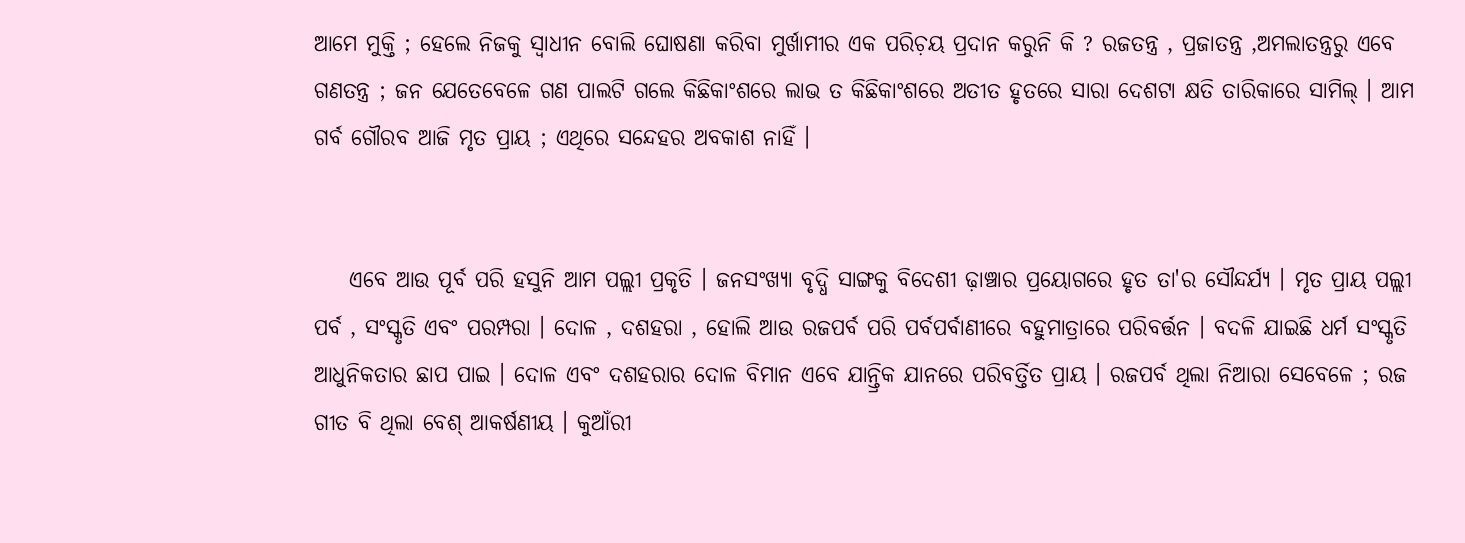ଆମେ ମୁକ୍ତି ; ହେଲେ ନିଜକୁ ସ୍ବାଧୀନ ବୋଲି ଘୋଷଣା କରିବା ମୁର୍ଖାମୀର ଏକ ପରିଚ଼ୟ ପ୍ରଦାନ କରୁନି କି ? ରଜତନ୍ତ୍ର , ପ୍ରଜାତନ୍ତ୍ର ,ଅମଲାତନ୍ତ୍ରରୁ ଏବେ ଗଣତନ୍ତ୍ର ; ଜନ ଯେତେବେଳେ ଗଣ ପାଲଟି ଗଲେ କିଛିକାଂଶରେ ଲାଭ ତ କିଛିକାଂଶରେ ଅତୀତ ହୃତରେ ସାରା ଦେଶଟା କ୍ଷତି ତାରିକାରେ ସାମିଲ୍‌ । ଆମ ଗର୍ବ ଗୌରବ ଆଜି ମୃତ ପ୍ରାୟ ; ଏଥିରେ ସନ୍ଦେହର ଅବକାଶ ନାହିଁ ।


    ଏବେ ଆଉ ପୂର୍ବ ପରି ହସୁନି ଆମ ପଲ୍ଲୀ ପ୍ରକୃତି । ଜନସଂଖ୍ୟା ବୃଦ୍ଧି ସାଙ୍ଗକୁ ବିଦେଶୀ ଢ଼ାଞ୍ଚାର ପ୍ରୟୋଗରେ ହୃତ ତା'ର ସୌନ୍ଦର୍ଯ୍ୟ । ମୃତ ପ୍ରାୟ ପଲ୍ଲୀ ପର୍ବ , ସଂସ୍କୃତି ଏବଂ ପରମ୍ପରା । ଦୋଳ , ଦଶହରା , ହୋଲି ଆଉ ରଜପର୍ବ ପରି ପର୍ବପର୍ବାଣୀରେ ବହୁମାତ୍ରାରେ ପରିବର୍ତ୍ତନ । ବଦଳି ଯାଇଛି ଧର୍ମ ସଂସ୍କୃତି ଆଧୁନିକତାର ଛାପ ପାଇ । ଦୋଳ ଏବଂ ଦଶହରାର ଦୋଳ ବିମାନ ଏବେ ଯାନ୍ତ୍ରିକ ଯାନରେ ପରିବର୍ତ୍ତିତ ପ୍ରାୟ । ରଜପର୍ବ ଥିଲା ନିଆରା ସେବେଳେ ; ରଜ ଗୀତ ବି ଥିଲା ବେଶ୍‌ ଆକର୍ଷଣୀୟ । କୁଆଁରୀ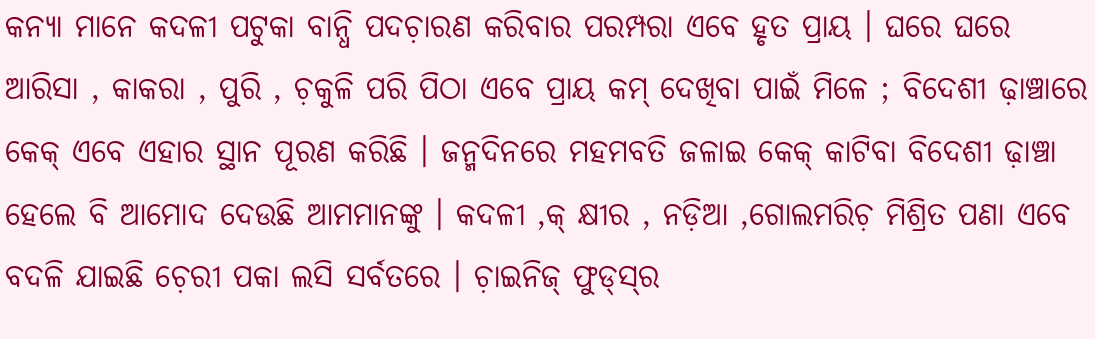କନ୍ୟା ମାନେ କଦଳୀ ପଟୁକା ବାନ୍ଧି ପଦଚ଼ାରଣ କରିବାର ପରମ୍ପରା ଏବେ ହୃତ ପ୍ରାୟ । ଘରେ ଘରେ ଆରିସା , କାକରା , ପୁରି , ଚ଼କୁଳି ପରି ପିଠା ଏବେ ପ୍ରାୟ କମ୍‌ ଦେଖିବା ପାଇଁ ମିଳେ ; ବିଦେଶୀ ଢ଼ାଞ୍ଚାରେ କେକ୍‌ ଏବେ ଏହାର ସ୍ଥାନ ପୂରଣ କରିଛି । ଜନ୍ମଦିନରେ ମହମବତି ଜଳାଇ କେକ୍‌ କାଟିବା ବିଦେଶୀ ଢ଼ାଞ୍ଚା ହେଲେ ବି ଆମୋଦ ଦେଉଛି ଆମମାନଙ୍କୁ । କଦଳୀ ,କ୍ କ୍ଷୀର , ନଡ଼ିଆ ,ଗୋଲମରିଚ଼ ମିଶ୍ରିତ ପଣା ଏବେ ବଦଳି ଯାଇଛି ଚ଼େରୀ ପକା ଲସି ସର୍ବତରେ । ଚ଼ାଇନିଜ୍‌ ଫୁଡ୍‌ସ୍‌ର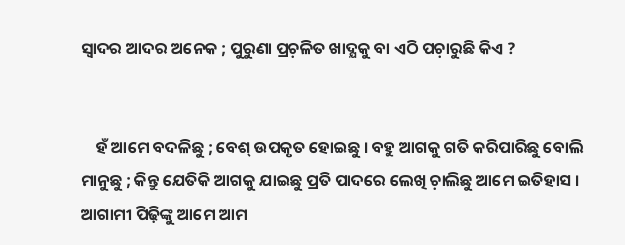ସ୍ବାଦର ଆଦର ଅନେକ ; ପୁରୁଣା ପ୍ରଚ଼ଳିତ ଖାଦ୍ଯକୁ ବା ଏଠି ପଚ଼ାରୁଛି କିଏ ?


    ହଁ ଆମେ ବଦଳିଛୁ ; ବେଶ୍‌ ଉପକୃତ ହୋଇଛୁ । ବହୁ ଆଗକୁ ଗତି କରିପାରିଛୁ ବୋଲି ମାନୁଛୁ ; କିନ୍ତୁ ଯେତିକି ଆଗକୁ ଯାଇଛୁ ପ୍ରତି ପାଦରେ ଲେଖି ଚ଼ାଲିଛୁ ଆମେ ଇତିହାସ । ଆଗାମୀ ପିଢ଼ିଙ୍କୁ ଆମେ ଆମ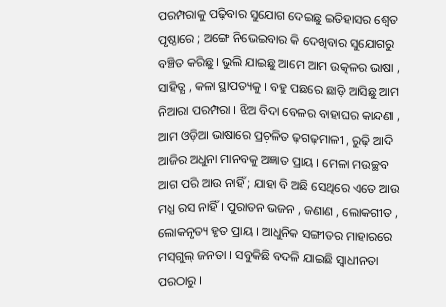ପରମ୍ପରାକୁ ପଢ଼ିବାର ସୁଯୋଗ ଦେଇଛୁ ଇତିହାସର ଶ୍ବେତ ପୃଷ୍ଠାରେ ; ଅଙ୍ଗେ ନିଭେଇବାର କି ଦେଖିବାର ସୁଯୋଗରୁ ବଞ୍ଚିତ କରିଛୁ । ଭୁଲି ଯାଇଛୁ ଆମେ ଆମ ଉତ୍କଳର ଭାଷା , ସାହିତ୍ଯ , କଳା ସ୍ଥାପତ୍ୟକୁ । ବହୁ ପଛରେ ଛାଡ଼ି ଆସିଛୁ ଆମ ନିଆରା ପରମ୍ପରା । ଝିଅ ବିଦା ବେଳର ବାହାଘର କାନ୍ଦଣା , ଆମ ଓଡ଼ିଆ ଭାଷାରେ ପ୍ରଚ଼ଳିତ ଢ଼ଗଢ଼ମାଳୀ , ରୁଢ଼ି ଆଦି ଆଜିର ଅଧୁନା ମାନବକୁ ଅଜ୍ଞାତ ପ୍ରାୟ । ମେଳା ମଉଚ୍ଛବ ଆଗ ପରି ଆଉ ନାହିଁ ; ଯାହା ବି ଅଛି ସେଥିରେ ଏତେ ଆଉ ମଧ୍ଯ ରସ ନାହିଁ । ପୁରାତନ ଭଜନ , ଜଣାଣ , ଲୋକଗୀତ , ଲୋକନୃତ୍ୟ ହୃତ ପ୍ରାୟ । ଆଧୁନିକ ସଙ୍ଗୀତର ମାହାରରେ ମସ୍‌ଗୁଲ୍‌ ଜନତା । ସବୁକିଛି ବଦଳି ଯାଇଛି ସ୍ବାଧୀନତା ପରଠାରୁ ।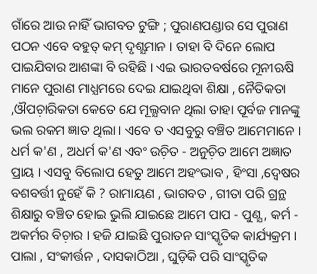ଗାଁରେ ଆଉ ନାହିଁ ଭାଗବତ ଟୁଙ୍ଗି ; ପୁରାଣପଣ୍ଡାର ସେ ପୁରାଣ ପଠନ ଏବେ ବହୁତ୍‌ କମ୍‌ ଦୃଶ୍ଯମାନ । ତାହା ବି ଦିନେ ଲୋପ ପାଇଯିବାର ଆଶଙ୍କା ବି ରହିଛି । ଏଇ ଭାରତବର୍ଷରେ ମୂନୀଋଷି ମାନେ ପୁରାଣ ମାଧ୍ଯମରେ ଦେଇ ଯାଇଥିବା ଶିକ୍ଷା , ନୈତିକତା ,ଔପଚ଼ାରିକତା କେତେ ଯେ ମୂଲ୍ଯବାନ ଥିଲା ତାହା ପୂର୍ବଜ ମାନଙ୍କୁ ଭଲ ରକମ ଜ୍ଞାତ ଥିଲା । ଏବେ ତ ଏସବୁରୁ ବଞ୍ଚିତ ଆମେମାନେ । ଧର୍ମ କ'ଣ , ଅଧର୍ମ କ'ଣ ଏବଂ ଉଚ଼ିତ - ଅନୁଚ଼ିତ ଆମେ ଅଜ୍ଞାତ ପ୍ରାୟ । ଏସବୁ ବିଲୋପ ହେତୁ ଆମେ ଅହଂଭାବ , ହିଂସା ,ଦ୍ବେଷର ବଶବର୍ତ୍ତୀ ନୁହେଁ କି ? ରାମାୟଣ , ଭାଗବତ , ଗୀତା ପରି ଗ୍ରନ୍ଥ ଶିକ୍ଷାରୁ ବଞ୍ଚିତ ହୋଇ ଭୁଲି ଯାଇଛେ ଆମେ ପାପ - ପୁଣ୍ଯ , କର୍ମ - ଅକର୍ମର ବିଚ଼ାର । ହଜି ଯାଇଛି ପୁରାତନ ସାଂସ୍କୃତିକ କାର୍ଯ୍ୟକ୍ରମ । ପାଲା , ସଂକୀର୍ତ୍ତନ , ଦାସକାଠିଆ , ଘୁଡ଼ିକି ପରି ସାଂସ୍କୃତିକ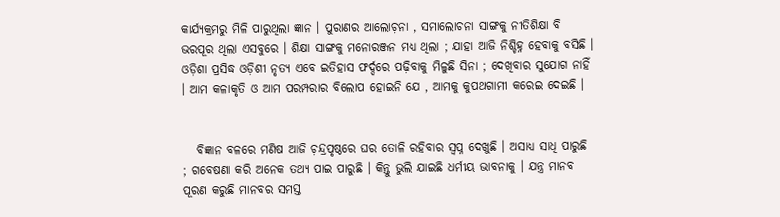କାର୍ଯ୍ୟକ୍ରମରୁ ମିଳି ପାରୁଥିଲା ଜ୍ଞାନ । ପୁରାଣର ଆଲୋଚ଼ନା , ସମାଲୋଚନା ସାଙ୍ଗକୁ ନୀତିଶିକ୍ଷା ବି ଭରପୂର ଥିଲା ଏସବୁରେ । ଶିକ୍ଷା ସାଙ୍ଗକୁ ମନୋରଞ୍ଜନ ମଧ୍ୟ ଥିଲା ; ଯାହା ଆଜି ନିଶ୍ଚିହ୍ନ ହେବାକୁ ବସିଛି । ଓଡ଼ିଶା ପ୍ରସିଦ୍ଧ ଓଡ଼ିଶୀ ନୃତ୍ଯ ଏବେ ଇତିହାସ ଫର୍ଦ୍ଦରେ ପଢ଼ିବାକୁ ମିଳୁଛି ସିନା ; ଦେଖିବାର ସୁଯୋଗ ନାହିଁ । ଆମ କଳାକୃତି ଓ ଆମ ପରମ୍ପରାର ବିଲୋପ ହୋଇନି ଯେ , ଆମକୁ କୁପଥଗାମୀ କରେଇ ଦେଇଛି ।


   ବିଜ୍ଞାନ ବଳରେ ମଣିଷ ଆଜି ଚ଼ନ୍ଦ୍ରପୃଷ୍ଠରେ ଘର ତୋଳି ରହିବାର ସ୍ବପ୍ନ ଦେଖୁଛି । ଅସାଧ୍ୟ ସାଧି ପାରୁଛି ; ଗବେଷଣା କରି ଅନେକ ତଥ୍ୟ ପାଇ ପାରୁଛି । କିନ୍ତୁ ଭୁଲି ଯାଇଛି ଧର୍ମୀୟ ଭାବନାକୁ । ଯନ୍ତ୍ର ମାନବ ପୂରଣ କରୁଛି ମାନବର ସମସ୍ତ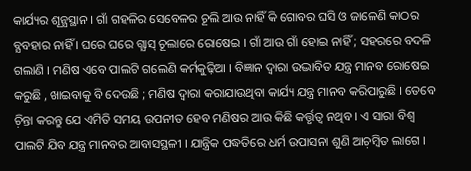କାର୍ଯ୍ୟର ଶୂନ୍ଯସ୍ଥାନ । ଗାଁ ଗହଳିର ସେବେଳର ଚୂଲି ଆଉ ନାହିଁ କି ଗୋବର ଘସି ଓ ଜାଳେଣି କାଠର ବ୍ଯବହାର ନାହିଁ । ଘରେ ଘରେ ଗ୍ଯାସ୍‌ ଚୂଲାରେ ରୋଷେଇ । ଗାଁ ଆଉ ଗାଁ ହୋଇ ନାହିଁ ; ସହରରେ ବଦଳି ଗଲାଣି । ମଣିଷ ଏବେ ପାଲଟି ଗଲେଣି କର୍ମକୁଢ଼ିଆ । ବିଜ୍ଞାନ ଦ୍ବାରା ଉଦ୍ଭାବିତ ଯନ୍ତ୍ର ମାନବ ରୋଷେଇ କରୁଛି , ଖାଇବାକୁ ବି ଦେଉଛି ; ମଣିଷ ଦ୍ୱାରା କରାଯାଉଥିବା କାର୍ଯ୍ୟ ଯନ୍ତ୍ର ମାନବ କରିପାରୁଛି । ତେବେ ଚ଼ିନ୍ତା କରନ୍ତୁ ଯେ ଏମିତି ସମୟ ଉପନୀତ ହେବ ମଣିଷର ଆଉ କିଛି କର୍ତ୍ତୃତ୍ବ ନଥିବ । ଏ ସାରା ବିଶ୍ବ ପାଲଟି ଯିବ ଯନ୍ତ୍ର ମାନବର ଆବାସସ୍ଥଳୀ । ଯାନ୍ତ୍ରିକ ପଦ୍ଧତିରେ ଧର୍ମ ଉପାସନା ଶୁଣି ଆଚ଼ମ୍ବିତ ଲାଗେ ।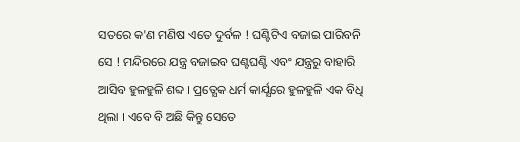ସତରେ କ'ଣ ମଣିଷ ଏତେ ଦୁର୍ବଳ ! ଘଣ୍ଟିଟିଏ ବଜାଇ ପାରିବନି ସେ ! ମନ୍ଦିରରେ ଯନ୍ତ୍ର ବଜାଇବ ଘଣ୍ଟଘଣ୍ଟି ଏବଂ ଯନ୍ତ୍ରରୁ ବାହାରି ଆସିବ ହୁଳହୁଳି ଶବ୍ଦ । ପ୍ରତ୍ଯେକ ଧର୍ମ କାର୍ଯ୍ଯରେ ହୁଳହୁଳି ଏକ ବିଧି ଥିଲା । ଏବେ ବି ଅଛି କିନ୍ତୁ ସେତେ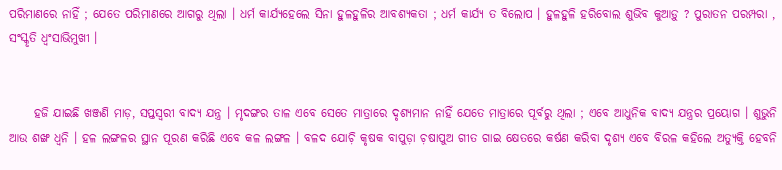ପରିମାଣରେ ନାହିଁ ; ଯେତେ ପରିମାଣରେ ଆଗରୁ ଥିଲା । ଧର୍ମ କାର୍ଯ୍ଯହେଲେ ସିନା ହୁଳହୁଳିର ଆବଶ୍ଯକତା ; ଧର୍ମ କାର୍ଯ୍ଯ ତ ବିଲୋପ । ହୁଳହୁଳି ହରିବୋଲ ଶୁଭିବ କୁଆଡ଼ୁ ? ପୁରାତନ ପରମ୍ପରା , ସଂସ୍କୃତି ଧ୍ବଂସାଭିମୁଖୀ ।


     ହଜି ଯାଇଛି ଖଞ୍ଜଣି ମାଡ଼, ସପ୍ତସ୍ବରୀ ବାଦ୍ଯ ଯନ୍ତ୍ର । ମୃଦଙ୍ଗର ତାଳ ଏବେ ସେତେ ମାତ୍ରାରେ ଦୃଶ୍ଯମାନ ନାହିଁ ଯେତେ ମାତ୍ରାରେ ପୂର୍ବରୁ ଥିଲା ; ଏବେ ଆଧୁନିକ ବାଦ୍ଯ ଯନ୍ତ୍ରର ପ୍ରୟୋଗ । ଶୁଭୁନି ଆଉ ଶଙ୍ଖ ଧ୍ୱନି । ହଳ ଲଙ୍ଗଳର ସ୍ଥାନ ପୂରଣ କରିଛି ଏବେ କଳ ଲଙ୍ଗଳ । ବଳଦ ଯୋଚ଼ି କୃଷକ ବାପୁଡ଼ା ଚ଼ଷାପୁଅ ଗୀତ ଗାଇ କ୍ଷେତରେ କର୍ଷଣ କରିବା ଦୃଶ୍ଯ ଏବେ ବିରଳ କହିଲେ ଅତ୍ୟୁକ୍ତି ହେବନି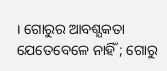। ଗୋରୁର ଆବଶ୍ଯକତା ଯେତେବେଳେ ନାହିଁ ; ଗୋରୁ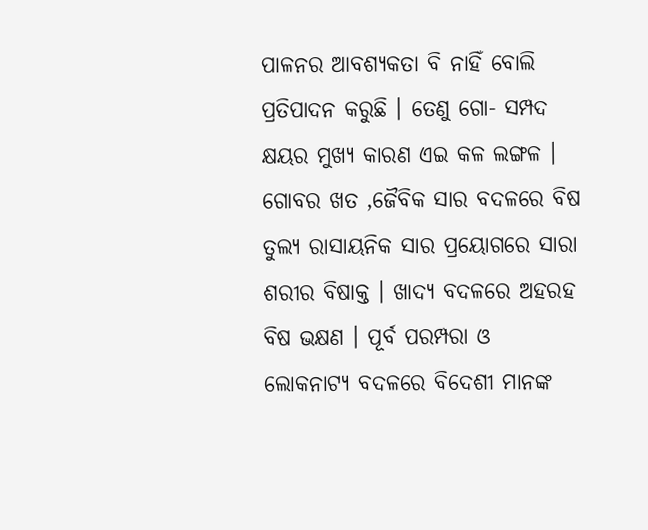ପାଳନର ଆବଶ୍ଯକତା ବି ନାହିଁ ବୋଲି ପ୍ରତିପାଦନ କରୁଛି । ତେଣୁ ଗୋ- ସମ୍ପଦ କ୍ଷୟର ମୁଖ୍ୟ କାରଣ ଏଇ କଳ ଲଙ୍ଗଳ । ଗୋବର ଖତ ,ଜୈବିକ ସାର ବଦଳରେ ବିଷ ତୁଲ୍ୟ ରାସାୟନିକ ସାର ପ୍ରୟୋଗରେ ସାରା ଶରୀର ବିଷାକ୍ତ । ଖାଦ୍ଯ ବଦଳରେ ଅହରହ ବିଷ ଭକ୍ଷଣ । ପୂର୍ବ ପରମ୍ପରା ଓ ଲୋକନାଟ୍ୟ ବଦଳରେ ବିଦେଶୀ ମାନଙ୍କ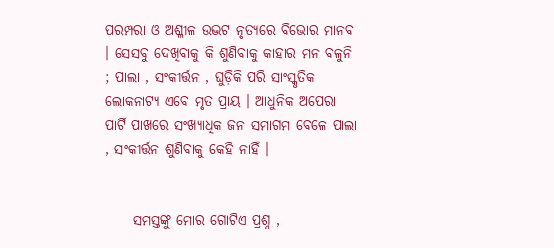ପରମ୍ପରା ଓ ଅଶ୍ଳୀଳ ଉଦ୍ଭଟ ନୃତ୍ଯରେ ବିଭୋର ମାନବ । ସେସବୁ ଦେଖିବାକୁ କି ଶୁଣିବାକୁ କାହାର ମନ ବଳୁନି ; ପାଲା , ସଂକୀର୍ତ୍ତନ , ଘୁଡ଼ିକି ପରି ସାଂସ୍କୃତିକ ଲୋକନାଟ୍ୟ ଏବେ ମୃତ ପ୍ରାୟ । ଆଧୁନିକ ଅପେରା ପାର୍ଟି ପାଖରେ ସଂଖ୍ଯାଧିକ ଜନ ସମାଗମ ବେଳେ ପାଲା , ସଂକୀର୍ତ୍ତନ ଶୁଣିବାକୁ କେହି ନାହିଁ ।


     ସମସ୍ତଙ୍କୁ ମୋର ଗୋଟିଏ ପ୍ରଶ୍ନ ,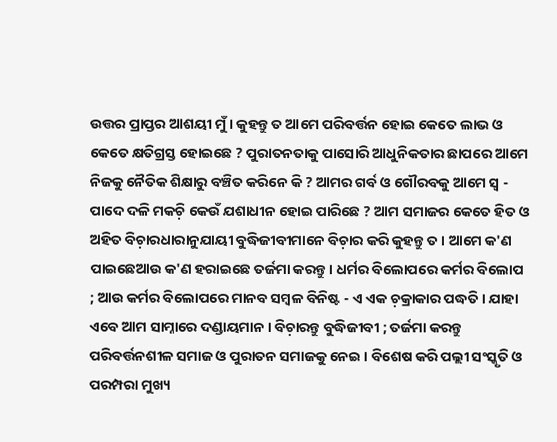ଉତ୍ତର ପ୍ରାପ୍ତର ଆଶୟୀ ମୁଁ । କୁହନ୍ତୁ ତ ଆମେ ପରିବର୍ତ୍ତନ ହୋଇ କେତେ ଲାଭ ଓ କେତେ କ୍ଷତିଗ୍ରସ୍ତ ହୋଇଛେ ? ପୁରାତନତାକୁ ପାସୋରି ଆଧୁନିକତାର ଛାପରେ ଆମେ ନିଜକୁ ନୈତିକ ଶିକ୍ଷାରୁ ବଞ୍ଚିତ କରିନେ କି ? ଆମର ଗର୍ବ ଓ ଗୌରବକୁ ଆମେ ସ୍ବ - ପାଦେ ଦଳି ମକଚ଼ି କେଉଁ ଯଶାଧୀନ ହୋଇ ପାରିଛେ ? ଆମ ସମାଜର କେତେ ହିତ ଓ ଅହିତ ବିଚ଼ାରଧାରାନୁଯାୟୀ ବୁଦ୍ଧିଜୀବୀମାନେ ବିଚ଼ାର କରି କୁହନ୍ତୁ ତ । ଆମେ କ'ଣ ପାଇଛେଆଉ କ'ଣ ହରାଇଛେ ତର୍ଜମା କରନ୍ତୁ । ଧର୍ମର ବିଲୋପରେ କର୍ମର ବିଲୋପ ; ଆଉ କର୍ମର ବିଲୋପରେ ମାନବ ସମ୍ବଳ ବିନିଷ୍ଟ - ଏ ଏକ ଚ଼କ୍ରାକାର ପଦ୍ଧତି । ଯାହା ଏବେ ଆମ ସାମ୍ନାରେ ଦଣ୍ଡାୟମାନ । ବିଚ଼ାରନ୍ତୁ ବୁଦ୍ଧିଜୀବୀ ; ତର୍ଜମା କରନ୍ତୁ ପରିବର୍ତ୍ତନଶୀଳ ସମାଜ ଓ ପୁରାତନ ସମାଜକୁ ନେଇ । ବିଶେଷ କରି ପଲ୍ଲୀ ସଂସ୍କୃତି ଓ ପରମ୍ପରା ମୁଖ୍ୟ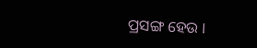ପ୍ରସଙ୍ଗ ହେଉ ।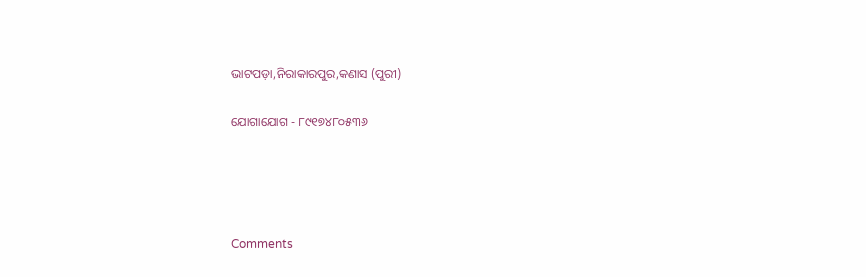ଭାଟପଡ଼ା,ନିରାକାରପୁର,କଣାସ (ପୁରୀ)

ଯୋଗାଯୋଗ - ୮୯୧୭୪୮୦୫୩୬




Comments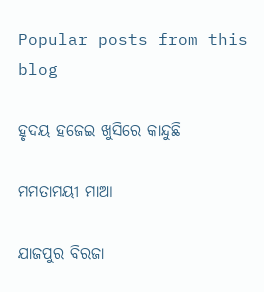Popular posts from this blog

ହୃଦୟ ହଜେଇ ଖୁସିରେ କାନ୍ଦୁଛି

ମମତାମୟୀ ମାଆ

ଯାଜପୁର ବିରଜା